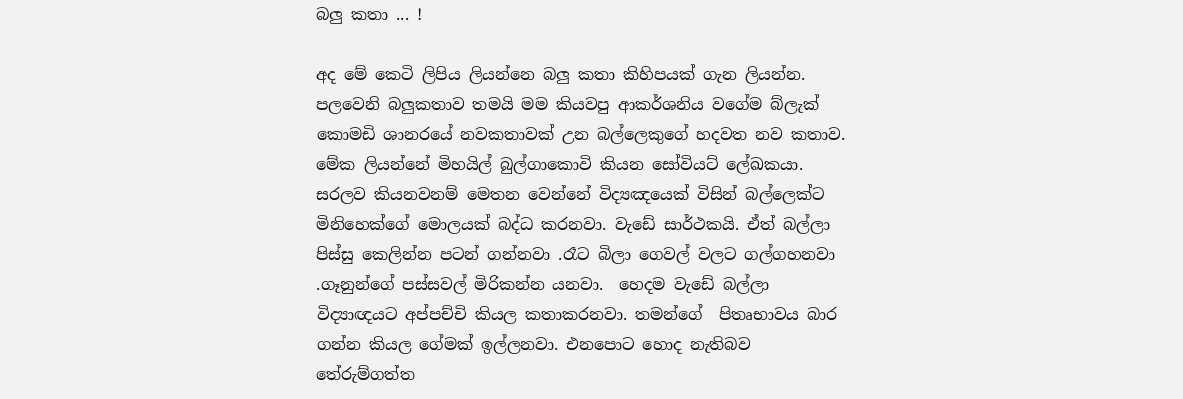බලු කතා ... !

අද මේ කෙටි ලිපිය ලියන්නෙ බලු කතා කිහිපයක් ගැන ලියන්න. පලවෙනි බලුකතාව තමයි මම කියවපු ආකර්ශනිය වගේම බ්ලැක් කොමඩි ශානරයේ නවකතාවක් උන බල්ලෙකුගේ හදවත නව කතාව. මේක ලියන්නේ මිහයිල් බුල්ගාකොවි කියන සෝවියට් ලේඛකයා. සරලව කියනවනම් මෙතන වෙන්නේ විද්‍යඤයෙක් විසින් බල්ලෙක්ට මිනිහෙක්ගේ මොලයක් බද්ධ කරනවා. වැඩේ සාර්ථකයි. ඒත් බල්ලා පිස්සු කෙලින්න පටන් ගන්නවා .රෑට බිලා ගෙවල් වලට ගල්ගහනවා .ගෑනුන්ගේ පස්සවල් මිරිකන්න යනවා.  හෙදම වැඩේ බල්ලා විද්‍යාඥයට අප්පච්චි කියල කතාකරනවා. තමන්ගේ  පිතෘභාවය බාර ගන්න කියල ගේමක් ඉල්ලනවා. එනපොට හොද නැතිබව තේරුම්ගත්ත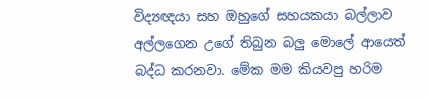විද්‍යඥයා සහ ඔහුගේ සහයකයා බල්ලාව අල්ලගෙන උගේ තිබුන බලු මොලේ ආයෙත් බද්ධ කරනවා. මේක මම කියවපු හරිම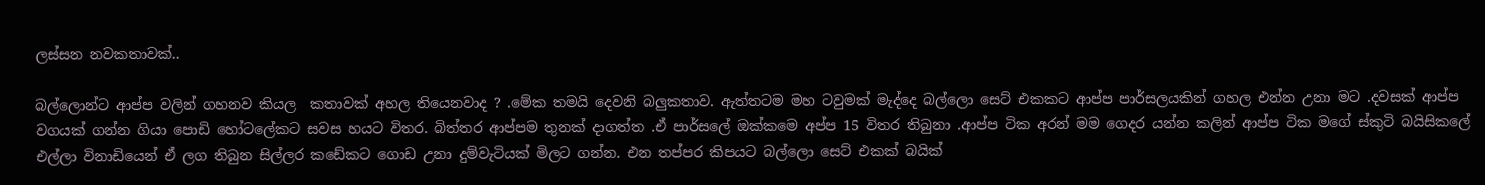ලස්සන නවකතාවක්..

බල්ලොන්ට ආප්ප වලින් ගහනව කියල  කතාවක් අහල තියෙනවාද ? .මේක තමයි දෙවනි බලුකතාව. ඇත්තටම මහ ටවුමක් මැද්දෙ බල්ලො සෙට් එකකට ආප්ප පාර්සලයකින් ගහල එන්න උනා මට .දවසක් ආප්ප වගයක් ගන්න ගියා පොඩි හෝටලේකට සවස හයට විතර. බිත්තර ආප්පම තුනක් දාගත්ත .ඒ පාර්සලේ ඔක්කමෙ අප්ප 15 විතර තිබුනා .ආප්ප ටික අරන් මම ගෙදර යන්න කලින් ආප්ප ටික මගේ ස්කුටි බයිසිකලේ එල්ලා විනාඩියෙන් ඒ ලග තිබුන සිල්ලර කඩේකට ගොඩ උනා දුම්වැටියක් මිලට ගන්න. එන තප්පර කිපයට බල්ලො සෙට් එකක් බයික්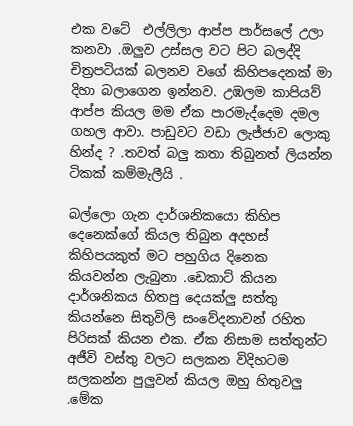එක වටේ  එල්ලිලා ආප්ප පාර්සලේ උලා කනවා .ඔලුව උස්සල වට පිට බලද්දි චිත්‍රපටියක් බලනව වගේ කිහිපදෙනක් මා දිහා බලාගෙන ඉන්නව. උඹලම කාපියව් ආප්ප කියල මම ඒක පාරමැද්දෙම දමල ගහල ආවා. පාඩුවට වඩා ලැජ්ජාව ලොකු හින්ද ? .තවත් බලු කතා තිබුනත් ලියන්න ටිකක් කම්මැලීයි .

බල්ලො ගැන දාර්ශනිකයො කිහිප දෙනෙක්ගේ කියල තිබුන අදහස් කිහිපයකුත් මට පහුගිය දිනෙක කියවන්න ලැබුනා .ඩෙකාට් කියන දාර්ශනිකය හිතපු දෙයක්ලු සත්තු කියන්නෙ සිතුවිලි සංවේදනාවන් රහිත පිරිසක් කියන එක. ඒක නිසාම සත්තුන්ට අජීවි වස්තු වලට සලකන විදිහටම සලකන්න පුලුවන් කියල ඔහු හිතුවලු .මේක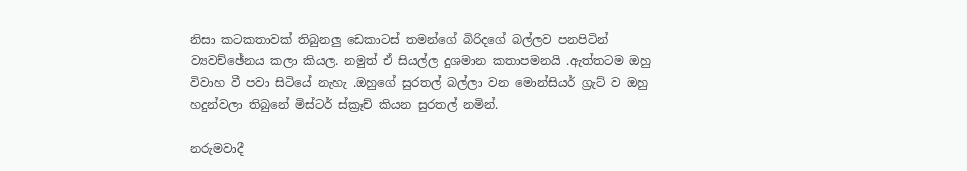නිසා කටකතාවක් තිබුනලු ඩෙකාටස් තමන්ගේ බිරිදගේ බල්ලව පනපිටින් ව්‍යවච්ඡේනය කලා කියල. නමුත් ඒ සියල්ල දුශමාන කතාපමනයි .ඇත්තටම ඔහු විවාහ වී පවා සිටියේ නැහැ .ඔහුගේ සුරතල් බල්ලා වන මොන්සියර් ග්‍රැට් ව ඔහු හදුන්වලා තිබුනේ මිස්ටර් ස්ක්‍රෑච් කියන සුරතල් නමින්.

නරුමවාදී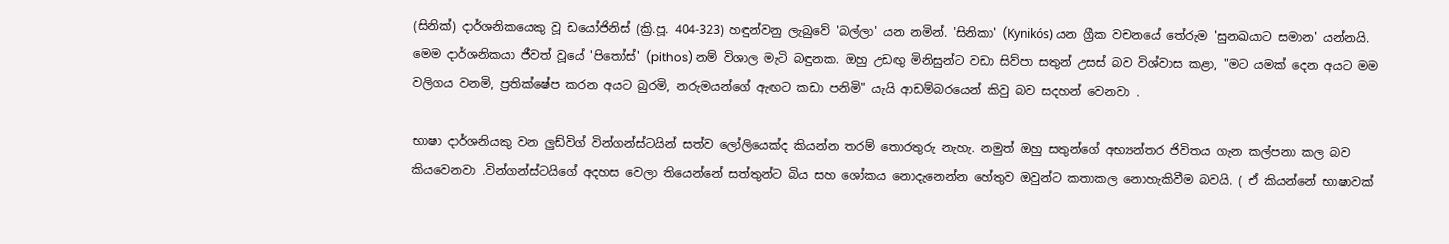(සිනික්) දාර්ශනිකයෙකු වූ ඩයෝජිනිස් (ක්‍රි.පූ. 404-323) හඳුන්වනු ලැබුවේ 'බල්ලා' යන නමින්. 'සිනිකා' (Kynikós) යන ග්‍රීක වචනයේ තේරුම 'සුනඛයාට සමාන' යන්නයි. මෙම දාර්ශනිකයා ජීවත් වූයේ 'පිතෝස්' (pithos) නම් විශාල මැටි බඳුනක. ඔහු උඩඟු මිනිසුන්ට වඩා සිව්පා සතුන් උසස් බව විශ්වාස කළා, "මට යමක් දෙන අයට මම වලිගය වනමි, ප්‍රතික්ෂේප කරන අයට බුරමි, නරුමයන්ගේ ඇඟට කඩා පනිමි" යැයි ආඩම්බරයෙන් කිවු බව සදහන් වෙනවා .

භාෂා දාර්ශනියකු වන ලුඩ්විග් වින්ගන්ස්ටයින් සත්ව ලෝලියෙක්ද කියන්න තරම් තොරතුරු නැහැ. නමුත් ඔහු සතුන්ගේ අභ්‍යන්තර ජිවිතය ගැන කල්පනා කල බව කියවෙනවා .වින්ගන්ස්ටයිගේ අදහස වෙලා තියෙන්නේ සත්තුන්ට බිය සහ ශෝකය නොදැනෙන්න හේතුව ඔවුන්ට කතාකල නොහැකිවීම බවයි. ( ඒ කියන්නේ භාෂාවක්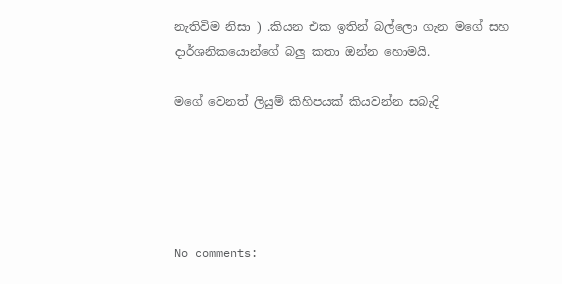නැතිවිම නිසා ) .කියන එක ඉතින් බල්ලො ගැන මගේ සහ දාර්ශනිකයොන්ගේ බලු කතා ඔන්න හොමයි.

මගේ වෙනත් ලියුම් කිහිපයක් කියවන්න සබැදි





No comments: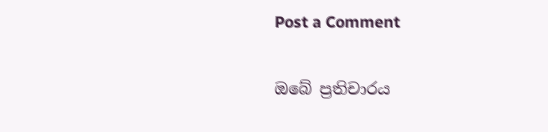Post a Comment

ඔබේ ප්‍රතිචාරය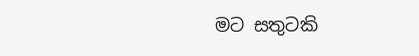මට සතුටකි